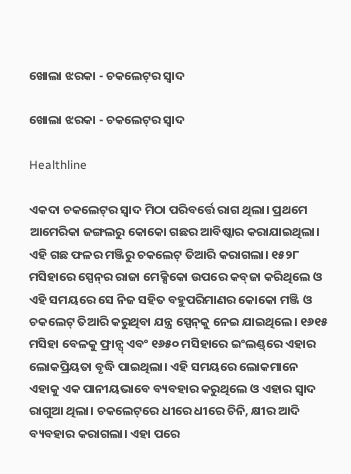ଖୋଲା ଝରକା - ଚକଲେଟ୍‌ର ସ୍ବାଦ

ଖୋଲା ଝରକା - ଚକଲେଟ୍‌ର ସ୍ବାଦ

Healthline

ଏକଦା ଚକଲେଟ୍‌ର ସ୍ବାଦ ମିଠା ପରିବର୍ତ୍ତେ ରାଗ ଥିଲା। ପ୍ରଥମେ ଆମେରିକା ଜଙ୍ଗଲରୁ କୋକୋ ଗଛର ଆବିଷ୍କାର କରାଯାଇଥିଲା। ଏହି ଗଛ ଫଳର ମଞ୍ଜିରୁ ଚକଲେଟ୍‌ ତିଆରି କରାଗଲା। ୧୫୨୮ ମସିହାରେ ସ୍ପେନ୍‌ର ରାଜା ମେକ୍ସିକୋ ଉପରେ କବ୍‌ଜା କରିଥିଲେ ଓ ଏହି ସମୟରେ ସେ ନିଜ ସହିତ ବହୁପରିମାଣର କୋକୋ ମଞ୍ଜି ଓ ଚକଲେଟ୍‌ ତିଆରି କରୁଥିବା ଯନ୍ତ୍ର ସ୍ପେନ୍‌କୁ ନେଇ ଯାଇଥିଲେ। ୧୬୧୫ ମସିହା ବେଳକୁ ଫ୍ରାନ୍ସ୍‌ ଏବଂ ୧୬୫୦ ମସିହାରେ ଇଂଲଣ୍ଡ୍‌ରେ ଏହାର ଲୋକପ୍ରିୟତା ବୃଦ୍ଧି ପାଇଥିଲା। ଏହି ସମୟରେ ଲୋକମାନେ ଏହାକୁ ଏକ ପାନୀୟଭାବେ ବ୍ୟବହାର କରୁଥିଲେ ଓ ଏହାର ସ୍ବାଦ ରାଗୁଆ ଥିଲା। ଚକଲେଟ୍‌ରେ ଧୀରେ ଧୀରେ ଚିନି, କ୍ଷୀର ଆଦି ବ୍ୟବହାର କରାଗଲା। ଏହା ପରେ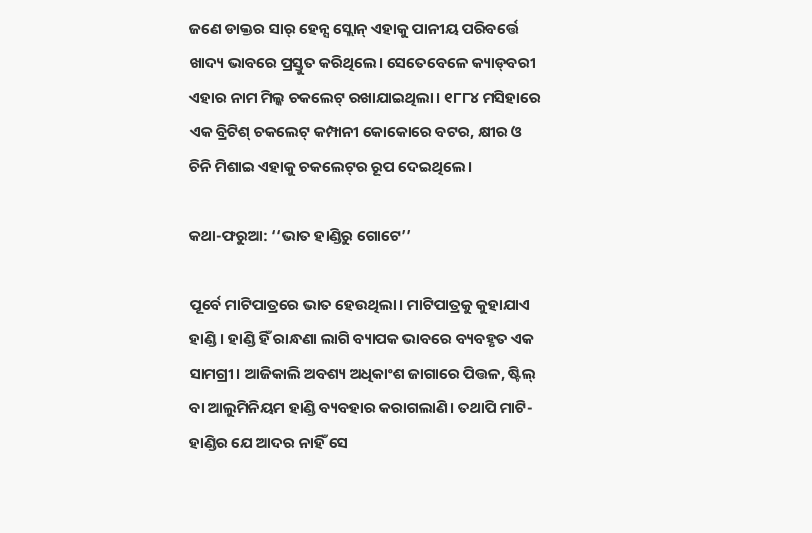ଜଣେ ଡାକ୍ତର ସାର୍‌ ହେନ୍ସ ସ୍ଲୋନ୍‌ ଏହାକୁ ପାନୀୟ ପରିବର୍ତ୍ତେ ଖାଦ୍ୟ ଭାବରେ ପ୍ରସ୍ତୁତ କରିଥିଲେ। ସେତେବେଳେ କ୍ୟାଡ୍‌ବରୀ ଏହାର ନାମ ମିଲ୍କ ଚକଲେଟ୍‌ ରଖାଯାଇଥିଲା। ୧୮୮୪ ମସିହାରେ ଏକ ବ୍ରିଟିଶ୍ ଚକଲେଟ୍‌ କମ୍ପାନୀ କୋକୋରେ ବଟର, କ୍ଷୀର ଓ ଚିନି ମିଶାଇ ଏହାକୁ ଚକଲେଟ୍‌ର ରୂପ ଦେଇଥିଲେ।

କଥା-ଫରୁଆ: ‘‘ଭାତ ହାଣ୍ଡିରୁ ଗୋଟେ’’

ପୂର୍ବେ ମାଟିପାତ୍ରରେ ଭାତ ହେଉଥିଲା। ମାଟିପାତ୍ରକୁ କୁହାଯାଏ ହାଣ୍ଡି। ହାଣ୍ଡି ହିଁ ରାନ୍ଧଣା ଲାଗି ବ୍ୟାପକ ଭାବରେ ବ୍ୟବହୃତ ଏକ ସାମଗ୍ରୀ। ଆଜିକାଲି ଅବଶ୍ୟ ଅଧିକାଂଶ ଜାଗାରେ ପିତ୍ତଳ, ଷ୍ଟିଲ୍‌ ବା ଆଲୁମିନିୟମ ହାଣ୍ଡି ବ୍ୟବହାର କରାଗଲାଣି। ତଥାପି ମାଟି- ହାଣ୍ଡିର ଯେ ଆଦର ନାହିଁ ସେ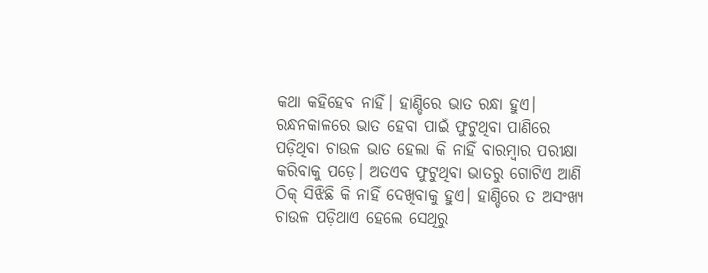କଥା କହିହେବ ନାହିଁ। ହାଣ୍ଡିରେ ଭାତ ରନ୍ଧା ହୁଏ। ରନ୍ଧନକାଳରେ ଭାତ ହେବା ପାଇଁ ଫୁଟୁଥିବା ପାଣିରେ ପଡ଼ିଥିବା ଚାଉଳ ଭାତ ହେଲା କି ନାହିଁ ବାରମ୍ବାର ପରୀକ୍ଷା କରିବାକୁ ପଡ଼େ। ଅତଏବ ଫୁଟୁଥିବା ଭାତରୁ ଗୋଟିଏ ଆଣି ଠିକ୍‌ ସିଝିଛି କି ନାହିଁ ଦେଖିବାକୁ ହୁଏ। ହାଣ୍ଡିରେ ତ ଅସଂଖ୍ୟ ଚାଉଳ ପଡ଼ିଥାଏ ହେଲେ ସେଥିରୁ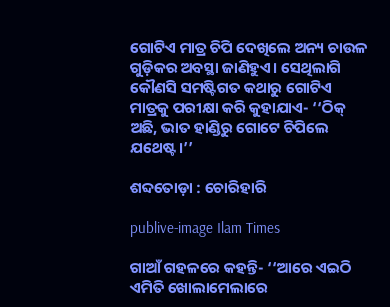ଗୋଟିଏ ମାତ୍ର ଚିପି ଦେଖିଲେ ଅନ୍ୟ ଚାଉଳ ଗୁଡ଼ିକର ଅବସ୍ଥା ଜାଣିହୁଏ। ସେଥିଲାଗି କୌଣସି ସମଷ୍ଟିଗତ କଥାରୁ ଗୋଟିଏ ମାତ୍ରକୁ ପରୀକ୍ଷା କରି କୁହାଯାଏ- ‘‘ଠିକ୍‌ ଅଛି, ଭାତ ହାଣ୍ଡିରୁ ଗୋଟେ ଚିପିଲେ ଯଥେଷ୍ଟ।’’

ଶବ୍ଦତୋଡ଼ା : ଚୋରିହାରି

publive-image Ilam Times

ଗାଆଁ ଗହଳରେ କହନ୍ତି- ‘‘ଆରେ ଏଇଠି ଏମିତି ଖୋଲାମେଲାରେ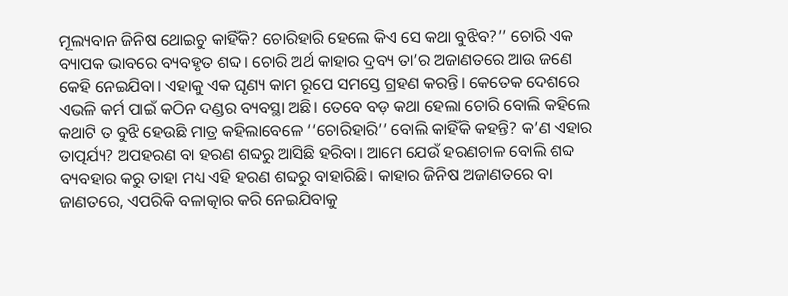ମୂଲ୍ୟବାନ ଜିନିଷ ଥୋଇଚୁ କାହିଁକି? ଚୋରିହାରି ହେଲେ କିଏ ସେ କଥା ବୁଝିବ?’’ ଚୋରି ଏକ ବ୍ୟାପକ ଭାବରେ ବ୍ୟବହୃତ ଶବ୍ଦ। ଚୋରି ଅର୍ଥ କାହାର ଦ୍ରବ୍ୟ ତା’ର ଅଜାଣତରେ ଆଉ ଜଣେ କେହି ନେଇଯିବା। ଏହାକୁ ଏକ ଘୃଣ୍ୟ କାମ ରୂପେ ସମସ୍ତେ ଗ୍ରହଣ କରନ୍ତି। କେତେକ ଦେଶରେ ଏଭଳି କର୍ମ ପାଇଁ କଠିନ ଦଣ୍ଡର ବ୍ୟବସ୍ଥା ଅଛି। ତେବେ ବଡ଼ କଥା ହେଲା ଚୋରି ବୋଲି କହିଲେ କଥାଟି ତ ବୁଝି ହେଉଛି ମାତ୍ର କହିଲାବେଳେ ‘‘ଚୋରିହାରି’’ ବୋଲି କାହିଁକି କହନ୍ତି? କ’ଣ ଏହାର ତାତ୍ପର୍ଯ୍ୟ? ଅପହରଣ ବା ହରଣ ଶବ୍ଦରୁ ଆସିଛି ହରିବା। ଆମେ ଯେଉଁ ହରଣଚାଳ ବୋଲି ଶବ୍ଦ ବ୍ୟବହାର କରୁ ତାହା ମଧ୍ୟ ଏହି ହରଣ ଶବ୍ଦରୁ ବାହାରିଛି। କାହାର ଜିନିଷ ଅଜାଣତରେ ବା ଜାଣତରେ, ଏପରିକି ବଳାତ୍କାର କରି ନେଇଯିବାକୁ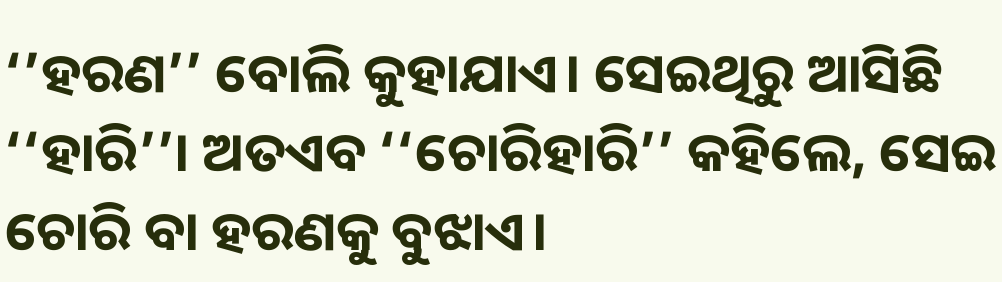‘’ହରଣ’’ ବୋଲି କୁହାଯାଏ। ସେଇଥିରୁ ଆସିଛି ‘‘ହାରି’’। ଅତଏବ ‘‘ଚୋରିହାରି’’ କହିଲେ, ସେଇ ଚୋରି ବା ହରଣକୁ ବୁଝାଏ।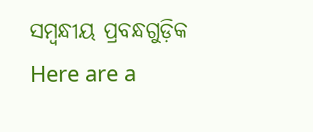ସମ୍ବନ୍ଧୀୟ ପ୍ରବନ୍ଧଗୁଡ଼ିକ
Here are a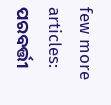few more articles:
ପରବର୍ତ୍ତୀ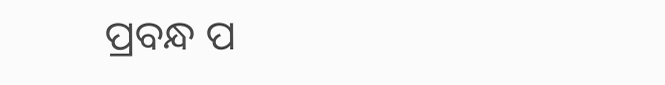ପ୍ରବନ୍ଧ ପ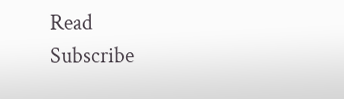Read
Subscribe